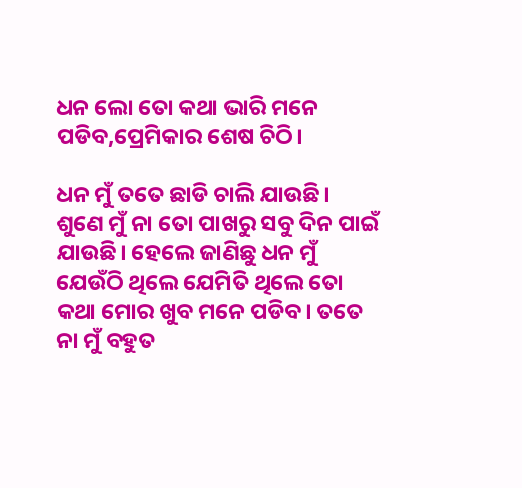ଧନ ଲୋ ତୋ କଥା ଭାରି ମନେ ପଡିବ,ପ୍ରେମିକାର ଶେଷ ଚିଠି।

ଧନ ମୁଁ ତତେ ଛାଡି ଚାଲି ଯାଉଛି। ଶୁଣେ ମୁଁ ନା ତୋ ପାଖରୁ ସବୁ ଦିନ ପାଇଁ ଯାଉଛି। ହେଲେ ଜାଣିଛୁ ଧନ ମୁଁ ଯେଉଁଠି ଥିଲେ ଯେମିତି ଥିଲେ ତୋ କଥା ମୋର ଖୁବ ମନେ ପଡିବ। ତତେ ନା ମୁଁ ବହୁତ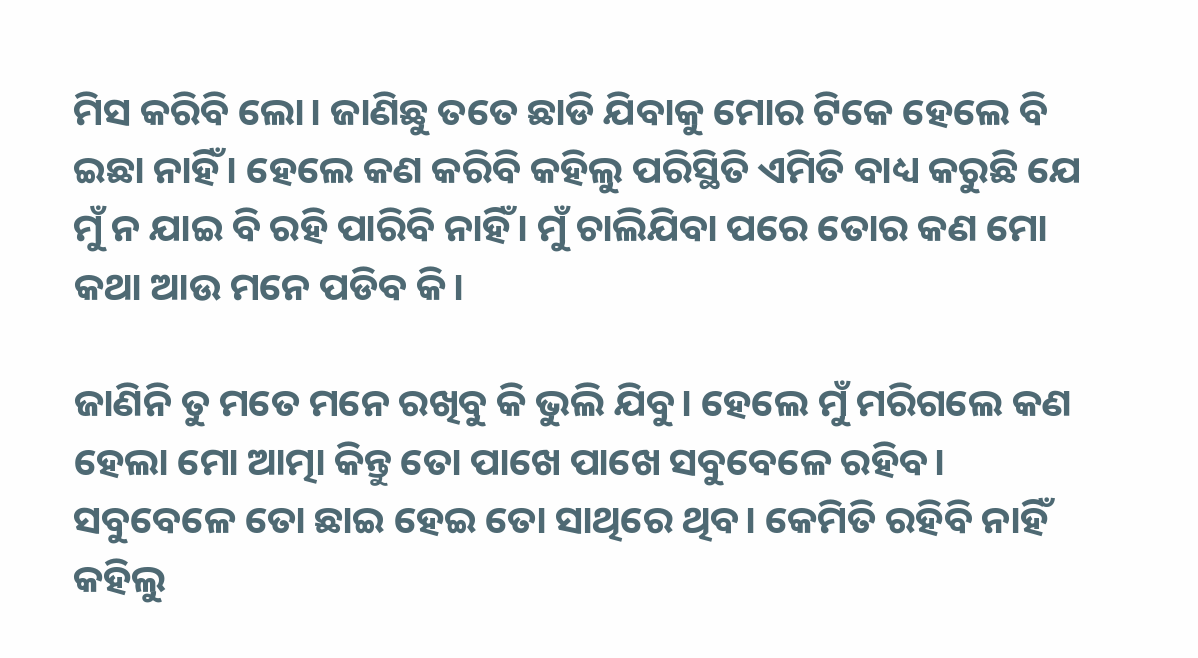ମିସ କରିବି ଲୋ। ଜାଣିଛୁ ତତେ ଛାଡି ଯିବାକୁ ମୋର ଟିକେ ହେଲେ ବି ଇଛା ନାହିଁ। ହେଲେ କଣ କରିବି କହିଲୁ ପରିସ୍ଥିତି ଏମିତି ବାଧ୍ୟ କରୁଛି ଯେ ମୁଁ ନ ଯାଇ ବି ରହି ପାରିବି ନାହିଁ। ମୁଁ ଚାଲିଯିବା ପରେ ତୋର କଣ ମୋ କଥା ଆଉ ମନେ ପଡିବ କି।

ଜାଣିନି ତୁ ମତେ ମନେ ରଖିବୁ କି ଭୁଲି ଯିବୁ। ହେଲେ ମୁଁ ମରିଗଲେ କଣ ହେଲା ମୋ ଆତ୍ମା କିନ୍ତୁ ତୋ ପାଖେ ପାଖେ ସବୁବେଳେ ରହିବ। ସବୁବେଳେ ତୋ ଛାଇ ହେଇ ତୋ ସାଥିରେ ଥିବ। କେମିତି ରହିବି ନାହିଁ କହିଲୁ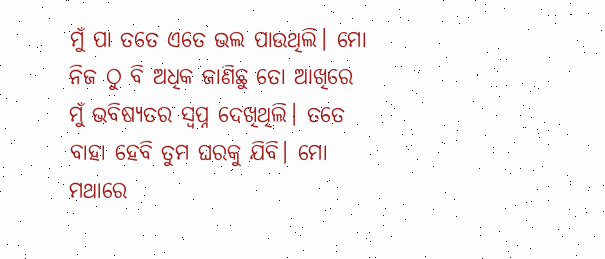ମୁଁ ପା ତତେ ଏତେ ଭଲ ପାଉଥିଲି। ମୋ ନିଜ ଠୁ ବି ଅଧିକ ଜାଣିଛୁ ତୋ ଆଖିରେ ମୁଁ ଭବିଷ୍ୟତର ସ୍ୱପ୍ନ ଦେଖିଥିଲି। ତତେ ବାହା ହେବି ତୁମ ଘରକୁ ଯିବି। ମୋ ମଥାରେ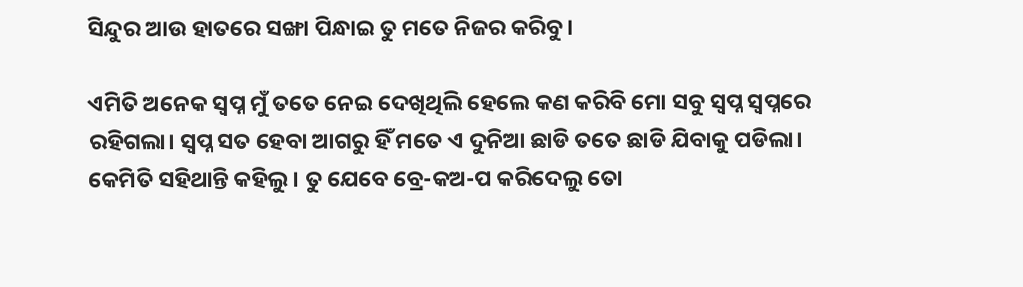ସିନ୍ଦୁର ଆଉ ହାତରେ ସଙ୍ଖା ପିନ୍ଧାଇ ତୁ ମତେ ନିଜର କରିବୁ।

ଏମିତି ଅନେକ ସ୍ୱପ୍ନ ମୁଁ ତତେ ନେଇ ଦେଖିଥିଲି ହେଲେ କଣ କରିବି ମୋ ସବୁ ସ୍ୱପ୍ନ ସ୍ୱପ୍ନରେ ରହିଗଲା। ସ୍ୱପ୍ନ ସତ ହେବା ଆଗରୁ ହିଁ ମତେ ଏ ଦୁନିଆ ଛାଡି ତତେ ଛାଡି ଯିବାକୁ ପଡିଲା। କେମିତି ସହିଥାନ୍ତି କହିଲୁ। ତୁ ଯେବେ ବ୍ରେ-କଅ-ପ କରିଦେଲୁ ତୋ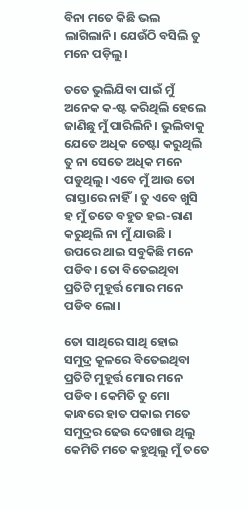ବିନା ମତେ କିଛି ଭଲ ଲାଗିଲାନି। ଯେଉଁଠି ବସିଲି ତୁ ମନେ ପଡ଼ିଲୁ।

ତତେ ଭୁଲିଯିବା ପାଇଁ ମୁଁ ଅନେକ କ-ଷ୍ଟ କରିଥିଲି ହେଲେ ଜାଣିଛୁ ମୁଁ ପାରିଲିନି। ଭୁଲିବାକୁ ଯେତେ ଅଧିକ ଚେଷ୍ଟା କରୁଥିଲି ତୁ ନା ସେତେ ଅଧିକ ମନେ ପଡୁଥିଲୁ। ଏବେ ମୁଁ ଆଉ ତୋ ରାସ୍ତାରେ ନାହିଁ। ତୁ ଏବେ ଖୁସି ହ ମୁଁ ତତେ ବହୁତ ହଇ-ରାଣ କରୁଥିଲି ନା ମୁଁ ଯାଉଛି । ଉପରେ ଥାଇ ସବୁକିଛି ମନେ ପଡିବ। ତୋ ବିତେଇଥିବା ପ୍ରତିଟି ମୁହୂର୍ତ୍ତ ମୋର ମନେ ପଡିବ ଲୋ।

ତୋ ସାଥିରେ ସାଥି ହୋଇ ସମୁଦ୍ର କୂଳରେ ବିତେଇଥିବା ପ୍ରତିଟି ମୁହୂର୍ତ୍ତ ମୋର ମନେ ପଡିବ। କେମିତି ତୁ ମୋ କାନ୍ଧରେ ହାତ ପକାଇ ମତେ ସମୁଦ୍ରର ଢେଉ ଦେଖାଉ ଥିଲୁ କେମିତି ମତେ କହୁଥିଲୁ ମୁଁ ତତେ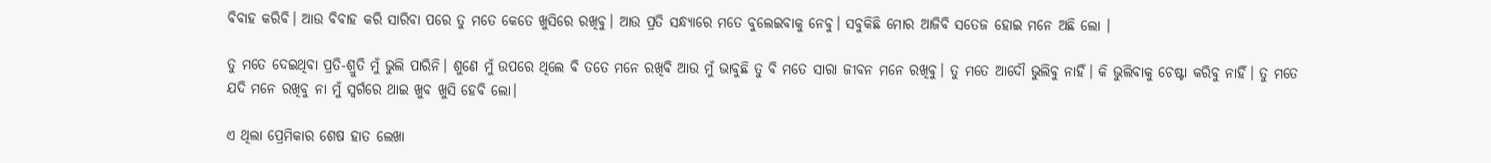ବିବାହ କରିବି। ଆଉ ବିବାହ କରି ସାରିବା ପରେ ତୁ ମତେ କେତେ ଖୁସିରେ ରଖିବୁ। ଆଉ ପ୍ରତି ସନ୍ଧ୍ୟାରେ ମତେ ବୁଲେଇବାକୁ ନେବୁ। ସବୁକିଛି ମୋର ଆଜିବି ସତେଜ ହୋଇ ମନେ ଅଛି ଲୋ ।

ତୁ ମତେ ଦେଇଥିବା ପ୍ରତି-ଶ୍ରୁତି ମୁଁ ଭୁଲି ପାରିନି। ଶୁଣେ ମୁଁ ଉପରେ ଥିଲେ ବି ତତେ ମନେ ରଖିବି ଆଉ ମୁଁ ଭାବୁଛି ତୁ ବି ମତେ ସାରା ଜୀବନ ମନେ ରଖିବୁ। ତୁ ମତେ ଆଦୌ ଭୁଲିବୁ ନାହିଁ। କି ଭୁଲିବାକୁ ଚେଷ୍ଟା କରିବୁ ନାହିଁ। ତୁ ମତେ ଯଦି ମନେ ରଖିବୁ ନା ମୁଁ ସ୍ୱର୍ଗରେ ଥାଇ ଖୁବ ଖୁସି ହେବି ଲୋ।

ଏ ଥିଲା ପ୍ରେମିକାର ଶେଷ ହାତ ଲେଖା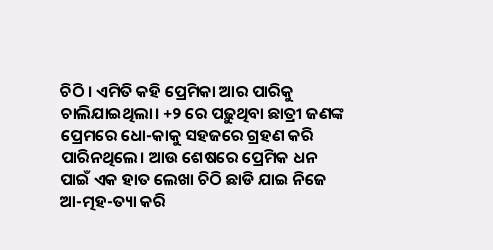ଚିଠି । ଏମିତି କହି ପ୍ରେମିକା ଆର ପାରିକୁ ଚାଲିଯାଇଥିଲା। +୨ ରେ ପଢ଼ୁଥିବା ଛାତ୍ରୀ ଜଣଙ୍କ ପ୍ରେମରେ ଧୋ-କାକୁ ସହଜରେ ଗ୍ରହଣ କରି ପାରିନଥିଲେ। ଆଉ ଶେଷରେ ପ୍ରେମିକ ଧନ ପାଇଁ ଏକ ହାତ ଲେଖା ଚିଠି ଛାଡି ଯାଇ ନିଜେ ଆ-ତ୍ମହ-ତ୍ୟା କରି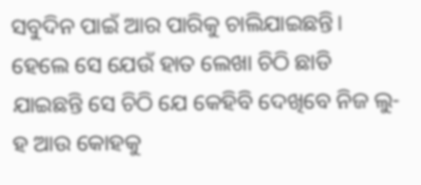ସବୁଦିନ ପାଇଁ ଆର ପାରିକୁ ଚାଲିଯାଇଛନ୍ତି। ହେଲେ ସେ ଯେଉଁ ହାତ ଲେଖା ଚିଠି ଛାଡି ଯାଇଛନ୍ତି ସେ ଚିଠି ଯେ କେହିବି ଦେଖିବେ ନିଜ ଲୁ-ହ ଆଉ କୋହକୁ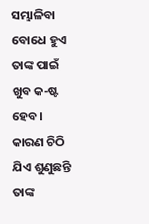ସମ୍ଭାଳିବା ବୋଧେ ହୁଏ ତାଙ୍କ ପାଇଁ ଖୁବ କ-ଷ୍ଟ ହେବ। କାରଣ ଚିଠି ଯିଏ ଶୁଣୁଛନ୍ତି ତାଙ୍କ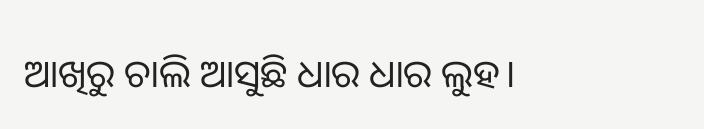ଆଖିରୁ ଚାଲି ଆସୁଛି ଧାର ଧାର ଲୁହ।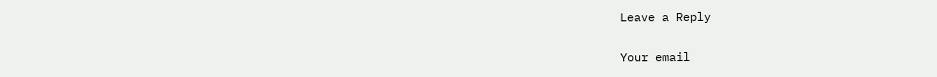Leave a Reply

Your email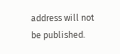address will not be published.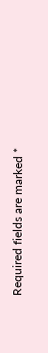Required fields are marked *